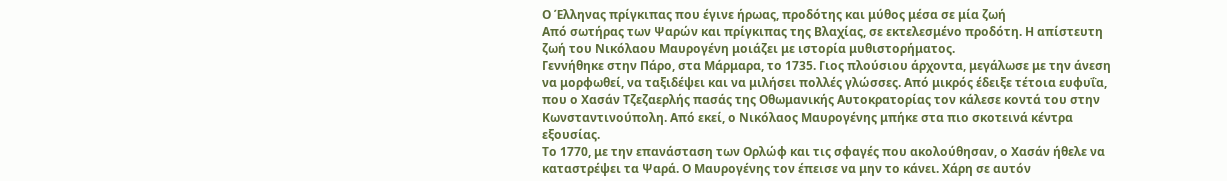Ο Έλληνας πρίγκιπας που έγινε ήρωας, προδότης και μύθος μέσα σε μία ζωή
Από σωτήρας των Ψαρών και πρίγκιπας της Βλαχίας, σε εκτελεσμένο προδότη. Η απίστευτη ζωή του Νικόλαου Μαυρογένη μοιάζει με ιστορία μυθιστορήματος.
Γεννήθηκε στην Πάρο, στα Μάρμαρα, το 1735. Γιος πλούσιου άρχοντα, μεγάλωσε με την άνεση να μορφωθεί, να ταξιδέψει και να μιλήσει πολλές γλώσσες. Από μικρός έδειξε τέτοια ευφυΐα, που ο Χασάν Τζεζαερλής πασάς της Οθωμανικής Αυτοκρατορίας τον κάλεσε κοντά του στην Κωνσταντινούπολη. Από εκεί, ο Νικόλαος Μαυρογένης μπήκε στα πιο σκοτεινά κέντρα εξουσίας.
Το 1770, με την επανάσταση των Ορλώφ και τις σφαγές που ακολούθησαν, ο Χασάν ήθελε να καταστρέψει τα Ψαρά. Ο Μαυρογένης τον έπεισε να μην το κάνει. Χάρη σε αυτόν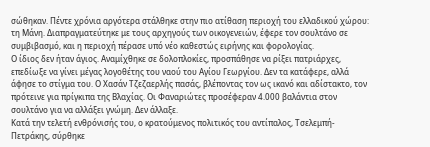σώθηκαν. Πέντε χρόνια αργότερα στάλθηκε στην πιο ατίθαση περιοχή του ελλαδικού χώρου: τη Μάνη. Διαπραγματεύτηκε με τους αρχηγούς των οικογενειών, έφερε τον σουλτάνο σε συμβιβασμό, και η περιοχή πέρασε υπό νέο καθεστώς ειρήνης και φορολογίας.
Ο ίδιος δεν ήταν άγιος. Αναμίχθηκε σε δολοπλοκίες, προσπάθησε να ρίξει πατριάρχες, επεδίωξε να γίνει μέγας λογοθέτης του ναού του Αγίου Γεωργίου. Δεν τα κατάφερε, αλλά άφησε το στίγμα του. Ο Χασάν Τζεζαερλής πασάς, βλέποντας τον ως ικανό και αδίστακτο, τον πρότεινε για πρίγκιπα της Βλαχίας. Οι Φαναριώτες προσέφεραν 4.000 βαλάντια στον σουλτάνο για να αλλάξει γνώμη. Δεν άλλαξε.
Κατά την τελετή ενθρόνισής του, ο κρατούμενος πολιτικός του αντίπαλος, Τσελεμπή-Πετράκης, σύρθηκε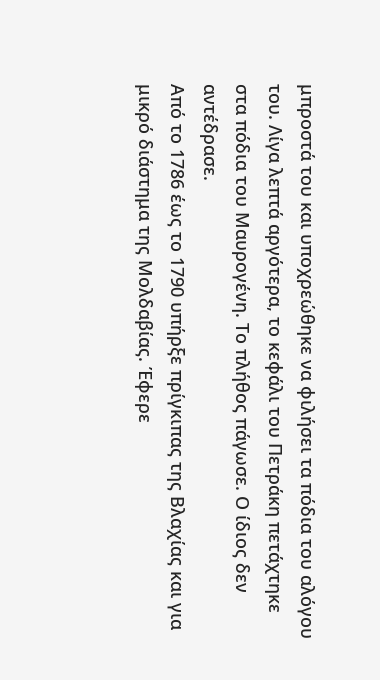μπροστά του και υποχρεώθηκε να φιλήσει τα πόδια του αλόγου του. Λίγα λεπτά αργότερα, το κεφάλι του Πετράκη πετάχτηκε στα πόδια του Μαυρογένη. Το πλήθος πάγωσε. Ο ίδιος δεν αντέδρασε.
Από το 1786 έως το 1790 υπήρξε πρίγκιπας της Βλαχίας και για μικρό διάστημα της Μολδαβίας. Έφερε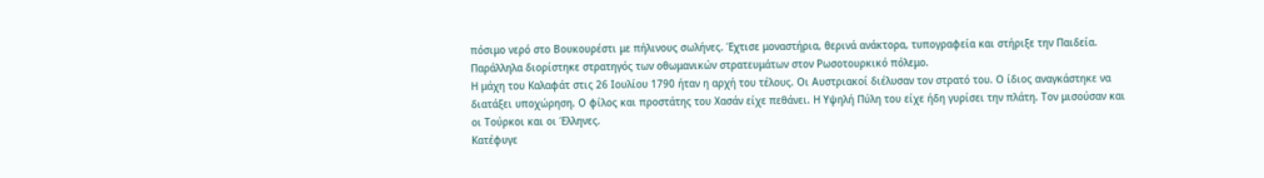πόσιμο νερό στο Βουκουρέστι με πήλινους σωλήνες. Έχτισε μοναστήρια, θερινά ανάκτορα, τυπογραφεία και στήριξε την Παιδεία. Παράλληλα διορίστηκε στρατηγός των οθωμανικών στρατευμάτων στον Ρωσοτουρκικό πόλεμο.
Η μάχη του Καλαφάτ στις 26 Ιουλίου 1790 ήταν η αρχή του τέλους. Οι Αυστριακοί διέλυσαν τον στρατό του. Ο ίδιος αναγκάστηκε να διατάξει υποχώρηση. Ο φίλος και προστάτης του Χασάν είχε πεθάνει. Η Υψηλή Πύλη του είχε ήδη γυρίσει την πλάτη. Τον μισούσαν και οι Τούρκοι και οι Έλληνες.
Κατέφυγε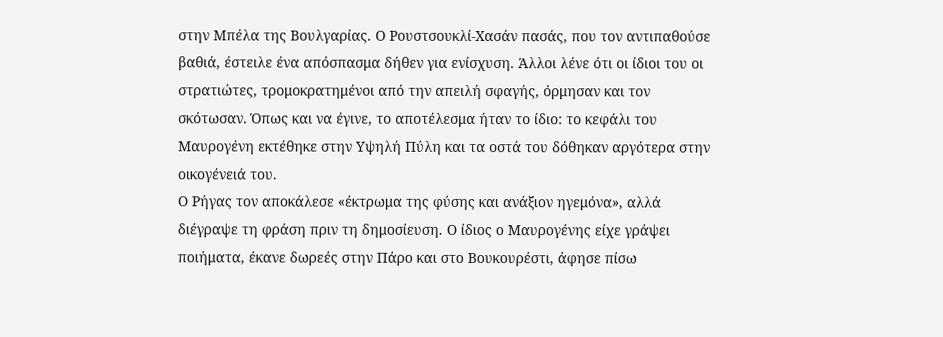στην Μπέλα της Βουλγαρίας. Ο Ρουστσουκλί-Χασάν πασάς, που τον αντιπαθούσε βαθιά, έστειλε ένα απόσπασμα δήθεν για ενίσχυση. Άλλοι λένε ότι οι ίδιοι του οι στρατιώτες, τρομοκρατημένοι από την απειλή σφαγής, όρμησαν και τον σκότωσαν. Όπως και να έγινε, το αποτέλεσμα ήταν το ίδιο: το κεφάλι του Μαυρογένη εκτέθηκε στην Υψηλή Πύλη και τα οστά του δόθηκαν αργότερα στην οικογένειά του.
Ο Ρήγας τον αποκάλεσε «έκτρωμα της φύσης και ανάξιον ηγεμόνα», αλλά διέγραψε τη φράση πριν τη δημοσίευση. Ο ίδιος ο Μαυρογένης είχε γράψει ποιήματα, έκανε δωρεές στην Πάρο και στο Βουκουρέστι, άφησε πίσω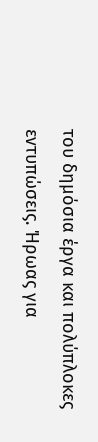του δημόσια έργα και πολύπλοκες εντυπώσεις. Ήρωας για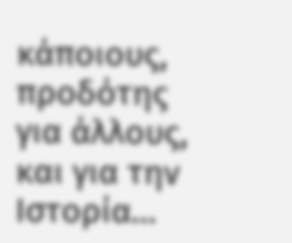κάποιους, προδότης για άλλους, και για την Ιστορία…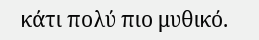κάτι πολύ πιο μυθικό.